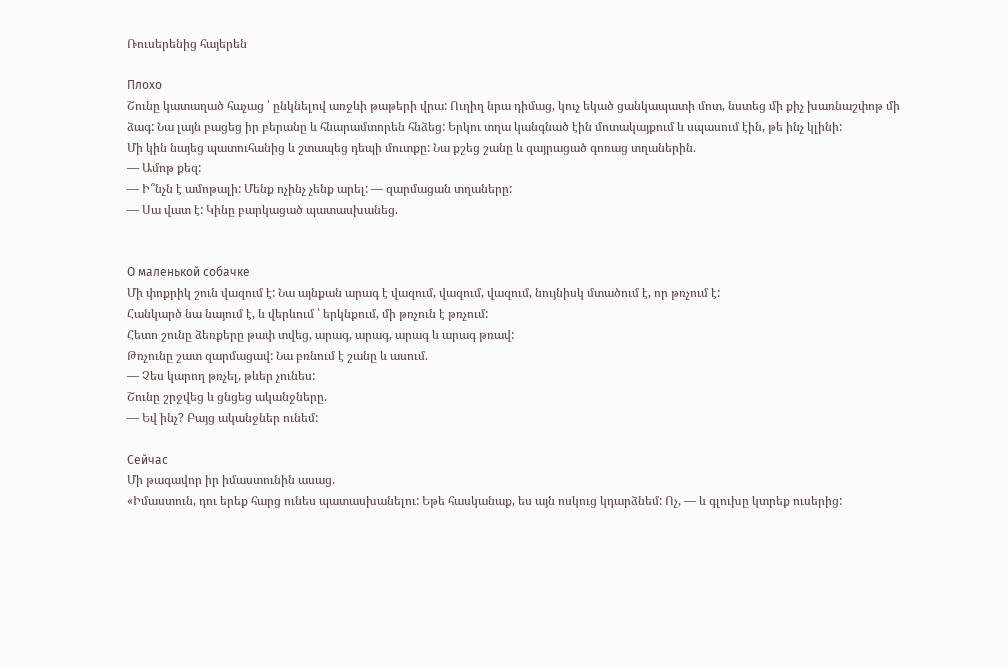Ռուսերենից հայերեն

Плохо
Շունը կատաղած հաչաց ՝ ընկնելով առջևի թաթերի վրա: Ուղիղ նրա դիմաց, կուչ եկած ցանկապատի մոտ, նստեց մի քիչ խառնաշփոթ մի ձագ: Նա լայն բացեց իր բերանը և հնարամտորեն հնձեց: Երկու տղա կանգնած էին մոտակայքում և սպասում էին, թե ինչ կլինի:
Մի կին նայեց պատուհանից և շտապեց դեպի մուտքը: Նա քշեց շանը և զայրացած գոռաց տղաներին.
— Ամոթ քեզ:
— Ի՞նչն է ամոթալի: Մենք ոչինչ չենք արել: — զարմացան տղաները:
— Սա վատ է: Կինը բարկացած պատասխանեց.


О маленькой собачке
Մի փոքրիկ շուն վազում է: Նա այնքան արագ է վազում, վազում, վազում, նույնիսկ մտածում է, որ թռչում է:
Հանկարծ նա նայում է, և վերևում ՝ երկնքում, մի թռչուն է թռչում:
Հետո շունը ձեռքերը թափ տվեց, արագ, արագ, արագ և արագ թռավ:
Թռչունը շատ զարմացավ: Նա բռնում է շանը և ասում.
— Չես կարող թռչել, թևեր չունես:
Շունը շրջվեց և ցնցեց ականջները.
— Եվ ինչ? Բայց ականջներ ունեմ:

Сейчас
Մի թագավոր իր իմաստունին ասաց.
«Իմաստուն, դու երեք հարց ունես պատասխանելու: Եթե հասկանաք, ես այն ոսկուց կդարձնեմ: Ոչ, — և գլուխը կտրեք ուսերից: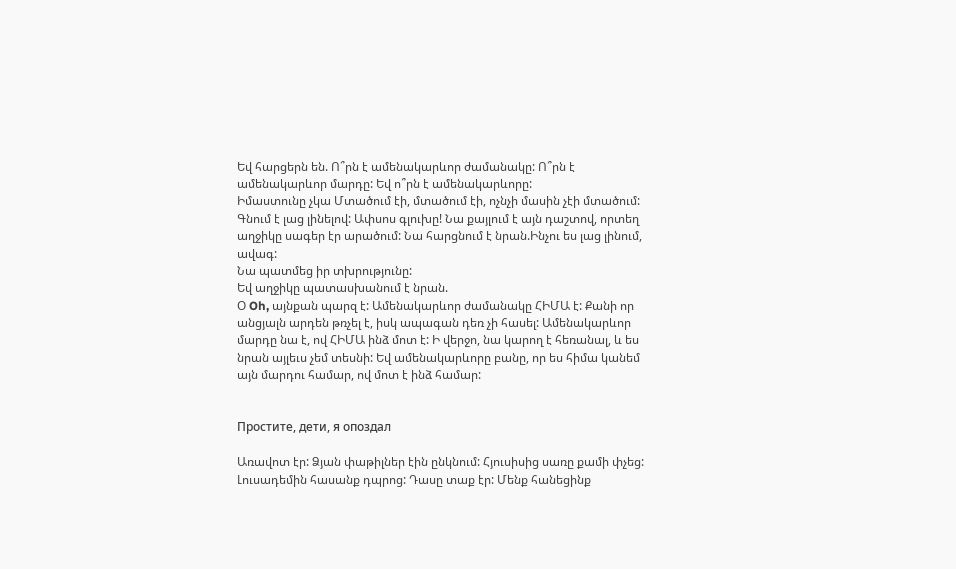Եվ հարցերն են. Ո՞րն է ամենակարևոր ժամանակը: Ո՞րն է ամենակարևոր մարդը: Եվ ո՞րն է ամենակարևորը:
Իմաստունը չկա Մտածում էի, մտածում էի, ոչնչի մասին չէի մտածում: Գնում է լաց լինելով: Ափսոս գլուխը! Նա քայլում է այն դաշտով, որտեղ աղջիկը սագեր էր արածում: Նա հարցնում է նրան.Ինչու ես լաց լինում, ավագ:
Նա պատմեց իր տխրությունը:
Եվ աղջիկը պատասխանում է նրան.
Օ Oh, այնքան պարզ է: Ամենակարևոր ժամանակը ՀԻՄԱ է: Քանի որ անցյալն արդեն թռչել է, իսկ ապագան դեռ չի հասել: Ամենակարևոր մարդը նա է, ով ՀԻՄԱ ինձ մոտ է: Ի վերջո, նա կարող է հեռանալ, և ես նրան այլեւս չեմ տեսնի: Եվ ամենակարևորը բանը, որ ես հիմա կանեմ այն մարդու համար, ով մոտ է ինձ համար:


Простите, дети, я опоздал

Առավոտ էր: Ձյան փաթիլներ էին ընկնում: Հյուսիսից սառը քամի փչեց:
Լուսադեմին հասանք դպրոց: Դասը տաք էր: Մենք հանեցինք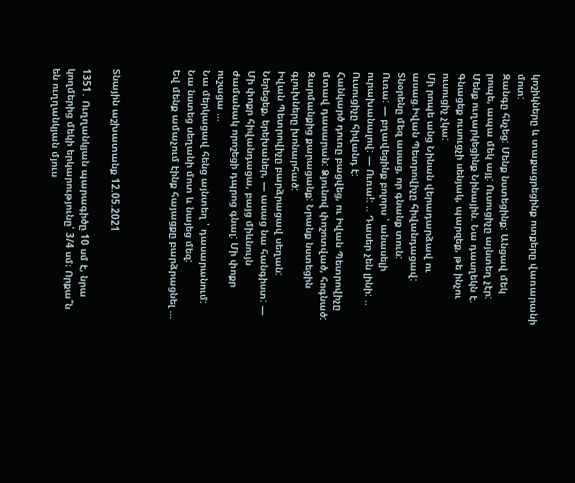կոշիկները և տաքացրեցինք ոտքերը վառարանի մոտ:
Զանգը հնչեց: Մենք նստեցինք: Անցավ մեկ րոպե, ապա մեկ այլ: Ուսուցիչը այնտեղ չէր: Մենք ուղարկեցինք Նինային. Նա դասղեկն է. Գնացեք ուսուցչի սենյակ, պարզեք, թե ինչու ուսուցիչ չկա:
Մի րոպե անց Նինան վերադարձավ ու ասաց.Իվան Պետրովիչը հիվանդացավ: Տնօրենը մեզ ասաց, որ գնանք տուն:
Ուռա: — բղավեցինք բոլորս ՝ անասելի ուրախանալով: — Ուռա!: .. Դասեր չեն լինի: .. Ուսուցիչը հիվանդ է:
Հանկարծ դուռը բացվեց, ու Իվան Պետրովիչը մտավ դասարան: Ձյունով փոշոտված, հոգնած: Զարմանքից քարացանք: Նրանք նստեցին գլուխները խոնարհած:
Իվան Պետրովիչը բարձրացավ սեղան:
Ներեցեք, երեխաներ, — ասաց նա հանգիստ: — Մի փոքր հիվանդացա, բայց միևնույն ժամանակ որոշեցի դպրոց գնալ: Մի փոքր ուշացա …
Նա մերկացավ հենց այնտեղ ՝ դասարանում: Նա նստեց սեղանի մոտ և նայեց մեզ:
Եվ մենք ամաչում էինք հայացքը բարձրացնել …



Տնային աշխատանք 12.05.2021

1351․ Ուղղանկյան պարագիծը 10 սմ է, նրա կողմերից մեկի երկարությունը՝ 3/4 սմ։ Որքա՞ն են ուղղանկյան մյուս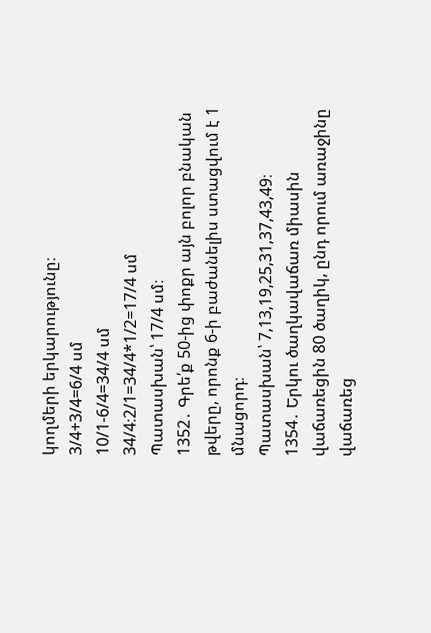կողմերի երկարությունը։
3/4+3/4=6/4 սմ
10/1-6/4=34/4 սմ
34/4։2/1=34/4*1/2=17/4 սմ
Պատասխան՝ 17/4 սմ։
1352․ Գրե՛ք 50-ից փոքր այն բոլոր բնական թվերը, որոնք 6-ի բաժանելիս ստացվում է 1 մնացորդ։
Պատասխան՝ 7,13,19,25,31,37,43,49։
1354․ Երկու ծաղկավաճառ միասին վաճառեցին 80 ծաղիկ, ընդ որում առաջինը վաճառեց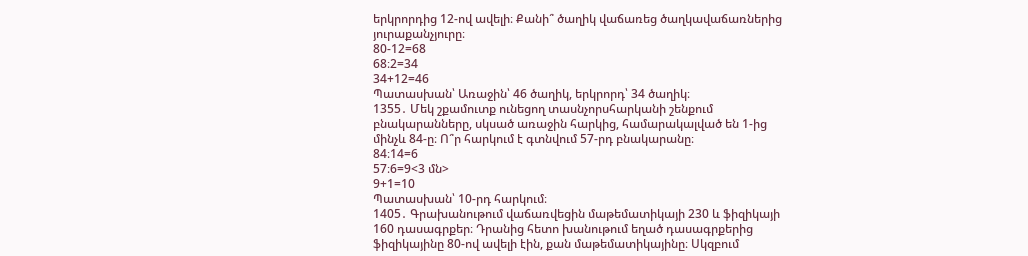երկրորդից 12-ով ավելի։ Քանի՞ ծաղիկ վաճառեց ծաղկավաճառներից յուրաքանչյուրը։
80-12=68
68։2=34
34+12=46
Պատասխան՝ Առաջին՝ 46 ծաղիկ, երկրորդ՝ 34 ծաղիկ։
1355․ Մեկ շքամուտք ունեցող տասնչորսհարկանի շենքում բնակարանները, սկսած առաջին հարկից, համարակալված են 1-ից մինչև 84-ը։ Ո՞ր հարկում է գտնվում 57-րդ բնակարանը։
84։14=6
57։6=9<3 մն>
9+1=10
Պատասխան՝ 10-րդ հարկում։
1405․ Գրախանութում վաճառվեցին մաթեմատիկայի 230 և ֆիզիկայի 160 դասագրքեր։ Դրանից հետո խանութում եղած դասագրքերից ֆիզիկայինը 80-ով ավելի էին, քան մաթեմատիկայինը։ Սկզբում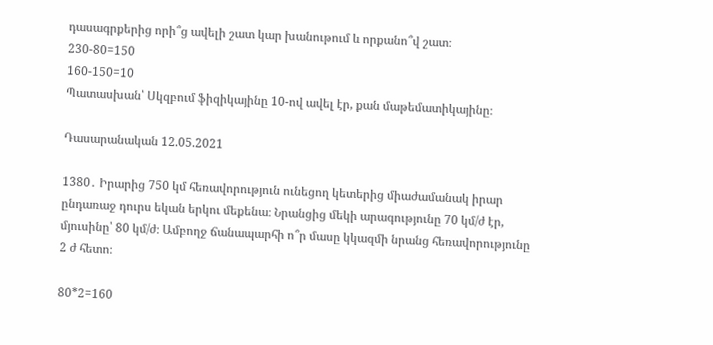դասագրքերից որի՞ց ավելի շատ կար խանութում և որքանո՞վ շատ։
230-80=150
160-150=10
Պատասխան՝ Սկզբում ֆիզիկայինը 10-ով ավել էր, քան մաթեմատիկայինը։

Դասարանական 12.05.2021

1380․ Իրարից 750 կմ հեռավորություն ունեցող կետերից միաժամանակ իրար ընդառաջ դուրս եկան երկու մեքենա։ Նրանցից մեկի արագությունը 70 կմ/ժ էր, մյուսինը՝ 80 կմ/ժ։ Ամբողջ ճանապարհի ո՞ր մասը կկազմի նրանց հեռավորությունը 2 ժ հետո։

80*2=160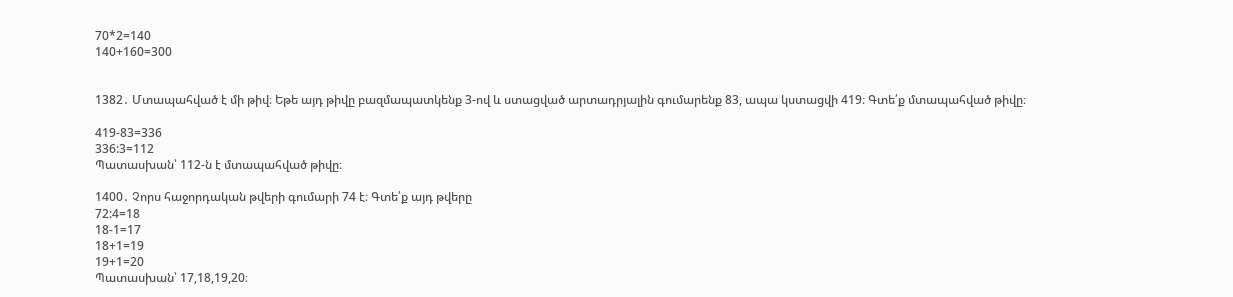70*2=140
140+160=300


1382․ Մտապահված է մի թիվ։ Եթե այդ թիվը բազմապատկենք 3-ով և ստացված արտադրյալին գումարենք 83, ապա կստացվի 419։ Գտե՛ք մտապահված թիվը։

419-83=336
336:3=112
Պատասխան՝ 112-ն է մտապահված թիվը։

1400․ Չորս հաջորդական թվերի գումարի 74 է։ Գտե՛ք այդ թվերը
72:4=18
18-1=17
18+1=19
19+1=20
Պատասխան՝ 17,18,19,20։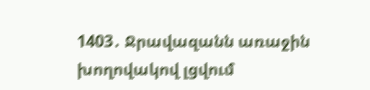1403․ Ջրավազանն առաջին խողովակով լցվում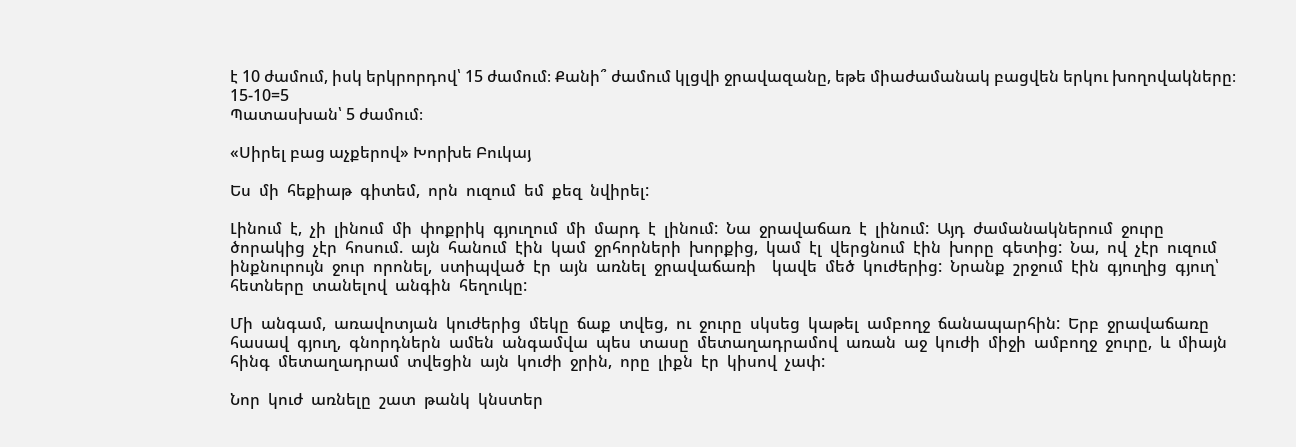է 10 ժամում, իսկ երկրորդով՝ 15 ժամում։ Քանի՞ ժամում կլցվի ջրավազանը, եթե միաժամանակ բացվեն երկու խողովակները։
15-10=5
Պատասխան՝ 5 ժամում։

«Սիրել բաց աչքերով» Խորխե Բուկայ

Ես  մի  հեքիաթ  գիտեմ,  որն  ուզում  եմ  քեզ  նվիրել:

Լինում  է,  չի  լինում  մի  փոքրիկ  գյուղում  մի  մարդ  է  լինում:  Նա  ջրավաճառ  է  լինում:  Այդ  ժամանակներում  ջուրը  ծորակից  չէր  հոսում.  այն  հանում  էին  կամ  ջրհորների  խորքից,  կամ  էլ  վերցնում  էին  խորը  գետից:  Նա,  ով  չէր  ուզում  ինքնուրույն  ջուր  որոնել,  ստիպված  էր  այն  առնել  ջրավաճառի    կավե  մեծ  կուժերից:  Նրանք  շրջում  էին  գյուղից  գյուղ՝    հետները  տանելով  անգին  հեղուկը:

Մի  անգամ,  առավոտյան  կուժերից  մեկը  ճաք  տվեց,  ու  ջուրը  սկսեց  կաթել  ամբողջ  ճանապարհին:  Երբ  ջրավաճառը  հասավ  գյուղ,  գնորդներն  ամեն  անգամվա  պես  տասը  մետաղադրամով  առան  աջ  կուժի  միջի  ամբողջ  ջուրը,  և  միայն  հինգ  մետաղադրամ  տվեցին  այն  կուժի  ջրին,  որը  լիքն  էր  կիսով  չափ:

Նոր  կուժ  առնելը  շատ  թանկ  կնստեր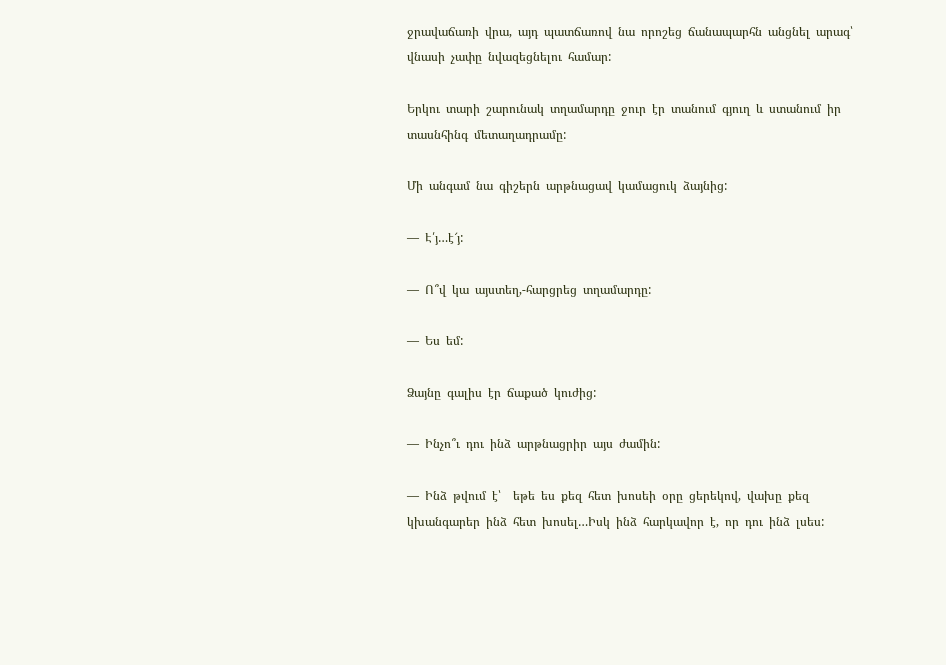ջրավաճառի  վրա,  այդ  պատճառով  նա  որոշեց  ճանապարհն  անցնել  արագ՝    վնասի  չափը  նվազեցնելու  համար:

Երկու  տարի  շարունակ  տղամարդը  ջուր  էր  տանում  գյուղ  և  ստանում  իր  տասնհինգ  մետաղադրամը:

Մի  անգամ  նա  գիշերն  արթնացավ  կամացուկ  ձայնից:

—  Է՛յ…է՜յ:

—  Ո՞վ  կա  այստեղ,-հարցրեց  տղամարդը:

—  Ես  եմ:

Ձայնը  գալիս  էր  ճաքած  կուժից:

—  Ինչո՞ւ  դու  ինձ  արթնացրիր  այս  ժամին:

—  Ինձ  թվում  է՝    եթե  ես  քեզ  հետ  խոսեի  օրը  ցերեկով,  վախը  քեզ կխանգարեր  ինձ  հետ  խոսել…Իսկ  ինձ  հարկավոր  է,  որ  դու  ինձ  լսես: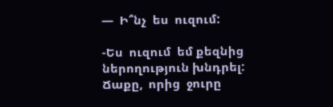—  Ի՞նչ  ես  ուզում:

-Ես  ուզում  եմ քեզնից  ներողություն խնդրել:  Ճաքը,  որից  ջուրը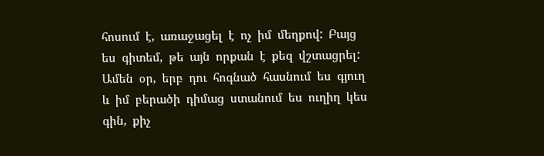հոսում  է,  առաջացել  է  ոչ  իմ  մեղքով:  Բայց  ես  գիտեմ,  թե  այն  որքան  է  քեզ  վշտացրել:  Ամեն  օր,  երբ  դու  հոգնած  հասնում  ես  գյուղ  և  իմ  բերածի  դիմաց  ստանում  ես  ուղիղ  կես  գին,  քիչ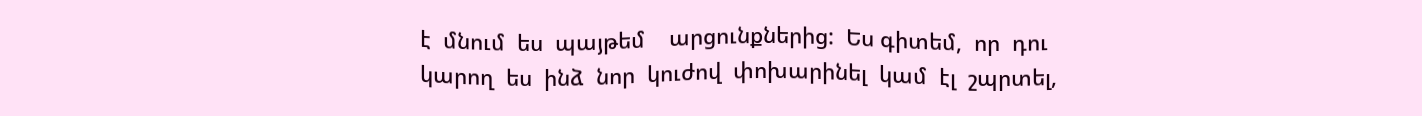է  մնում  ես  պայթեմ    արցունքներից:  Ես գիտեմ,  որ  դու կարող  ես  ինձ  նոր  կուժով  փոխարինել  կամ  էլ  շպրտել,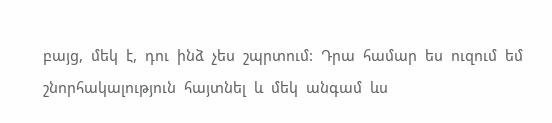բայց,  մեկ  է,  դու  ինձ  չես  շպրտում:  Դրա  համար  ես  ուզում  եմ  շնորհակալություն  հայտնել  և  մեկ  անգամ  ևս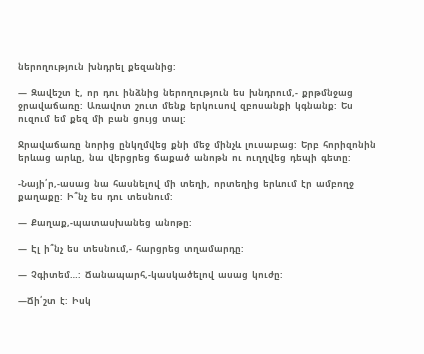ներողություն  խնդրել  քեզանից:

—  Զավեշտ  է,  որ  դու  ինձնից  ներողություն  ես  խնդրում,-  քրթմնջաց  ջրավաճառը:  Առավոտ  շուտ  մենք  երկուսով  զբոսանքի  կգնանք:  Ես  ուզում  եմ  քեզ  մի  բան  ցույց  տալ:

Ջրավաճառը  նորից  ընկղմվեց  քնի  մեջ  մինչև  լուսաբաց:  Երբ  հորիզոնին  երևաց  արևը,  նա  վերցրեց  ճաքած  անոթն  ու  ուղղվեց  դեպի  գետը:

-Նայի՛ր,-ասաց  նա  հասնելով  մի  տեղի,  որտեղից  երևում  էր  ամբողջ  քաղաքը:  Ի՞նչ  ես  դու  տեսնում:

—  Քաղաք,-պատասխանեց  անոթը:

—  Էլ  ի՞նչ  ես  տեսնում,-  հարցրեց  տղամարդը:

—  Չգիտեմ…:  Ճանապարհ,-կասկածելով  ասաց  կուժը:

—Ճի՛շտ  է:  Իսկ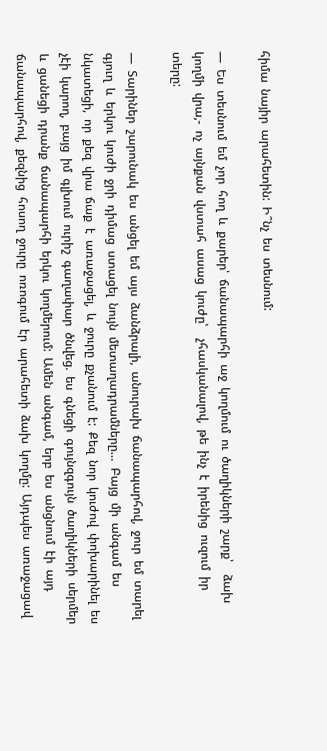հիմա  նայիր  արահետին:  Ի՞նչ  ես  տեսնում:

—  Ես  տեսնում  եմ  չոր  հող  և  քարեր՝  ճանապարհի  աջ  կողմում  ու  ծաղիկների  շարք՝    ձախ  կողմի  վրա,-  ոչ  այնքան  վստահ  ասաց  կուժը՝    չհասկանալով,  թե  ինչ  է  իրենից  ուզում  իր  տերը:

—  Տարիներ  շարունակ  ես  անցել  եմ  այս  ձանձրալի,  անուրախ  ճանապարհով,  ջուր  եմ  տարել  գյուղ  և  երկու  կուժի  ջրի  դիմաց  ստացել  նույն  մետաղադրամները…  Բայց  մի  անգամ  ես  նկատեցի,  որ  քեզ  վրա  ճաք  է  առաջացել,  և  ջուրը  քչանում  է:  Քեզ  նոր  կուժով  փոխարինել  ես  չէի  կարող,  բայց  իմ  գլխում  ուրիշ  գաղափար  ծնվեց.  ես  գնեցի  գույնզգույն  ծաղիկների  սերմեր  և  ցանեցի  դրանք  ճանապարհի  երկու  կողմերում:  Ամեն  անգամ,  երբ  ես  անցնում  էի  այդ  ճանապարհով,  քեզնից  հոսող  ջուրը  ոռոգում  էր  արահետի  ձախ  կողմը:  Այդպես  առաջացավ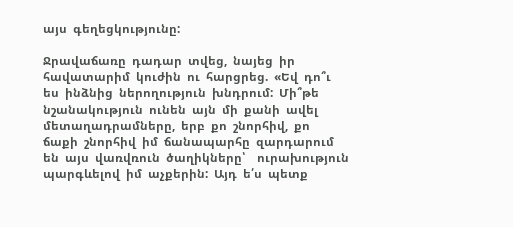այս  գեղեցկությունը:

Ջրավաճառը  դադար  տվեց,  նայեց  իր  հավատարիմ  կուժին  ու  հարցրեց.  «Եվ  դո՞ւ  ես  ինձնից  ներողություն  խնդրում:  Մի՞թե  նշանակություն  ունեն  այն  մի  քանի  ավել  մետաղադրամները,  երբ  քո  շնորհիվ,  քո  ճաքի  շնորհիվ  իմ  ճանապարհը  զարդարում  են  այս  վառվռուն  ծաղիկները՝    ուրախություն  պարգևելով  իմ  աչքերին:  Այդ  ե՛ս  պետք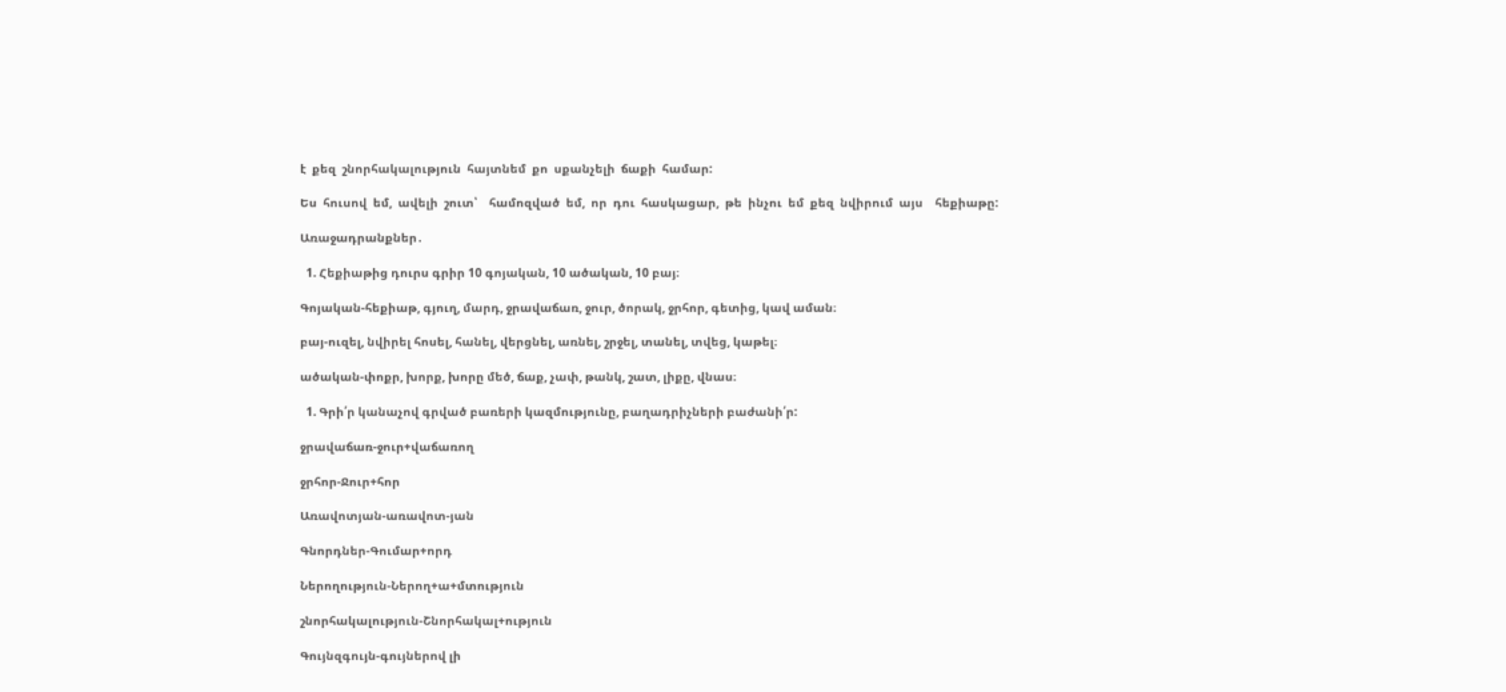է  քեզ  շնորհակալություն  հայտնեմ  քո  սքանչելի  ճաքի  համար:

Ես  հուսով  եմ,  ավելի  շուտ՝    համոզված  եմ,  որ  դու  հասկացար,  թե  ինչու  եմ  քեզ  նվիրում  այս    հեքիաթը:

Առաջադրանքներ․

  1. Հեքիաթից դուրս գրիր 10 գոյական, 10 ածական, 10 բայ։

Գոյական-հեքիաթ, գյուղ, մարդ, ջրավաճառ, ջուր, ծորակ, ջրհոր, գետից, կավ աման։

բայ-ուզել, նվիրել հոսել, հանել, վերցնել, առնել, շրջել, տանել, տվեց, կաթել։

ածական-փոքր, խորք, խորը մեծ, ճաք, չափ, թանկ, շատ, լիքը, վնաս։

  1. Գրի՛ր կանաչով գրված բառերի կազմությունը, բաղադրիչների բաժանի՛ր:

ջրավաճառ-ջուր+վաճառող

ջրհոր-Ջուր+հոր

Առավոտյան-առավոտ-յան

Գնորդներ-Գումար+որդ

Ներողություն-Ներող+ա+մտություն

շնորհակալություն-Շնորհակալ+ություն

Գույնզգույն-գույներով լի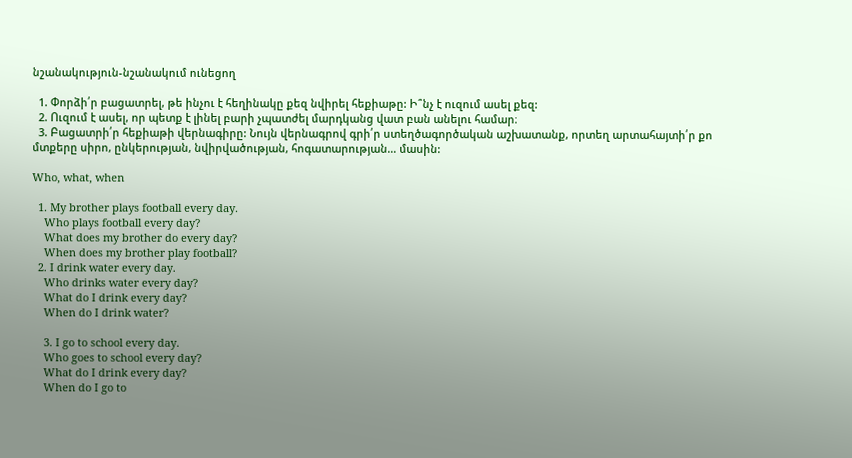նշանակություն-նշանակում ունեցող

  1. Փորձի՛ր բացատրել, թե ինչու է հեղինակը քեզ նվիրել հեքիաթը: Ի՞նչ է ուզում ասել քեզ:
  2. Ուզում է ասել, որ պետք է լինել բարի չպատժել մարդկանց վատ բան անելու համար։
  3. Բացատրի՛ր հեքիաթի վերնագիրը: Նույն վերնագրով գրի՛ր ստեղծագործական աշխատանք, որտեղ արտահայտի՛ր քո մտքերը սիրո, ընկերության, նվիրվածության, հոգատարության… մասին:

Who, what, when

  1. My brother plays football every day.
    Who plays football every day?
    What does my brother do every day?
    When does my brother play football?
  2. I drink water every day.
    Who drinks water every day?
    What do I drink every day?
    When do I drink water?

    3. I go to school every day.
    Who goes to school every day?
    What do I drink every day?
    When do I go to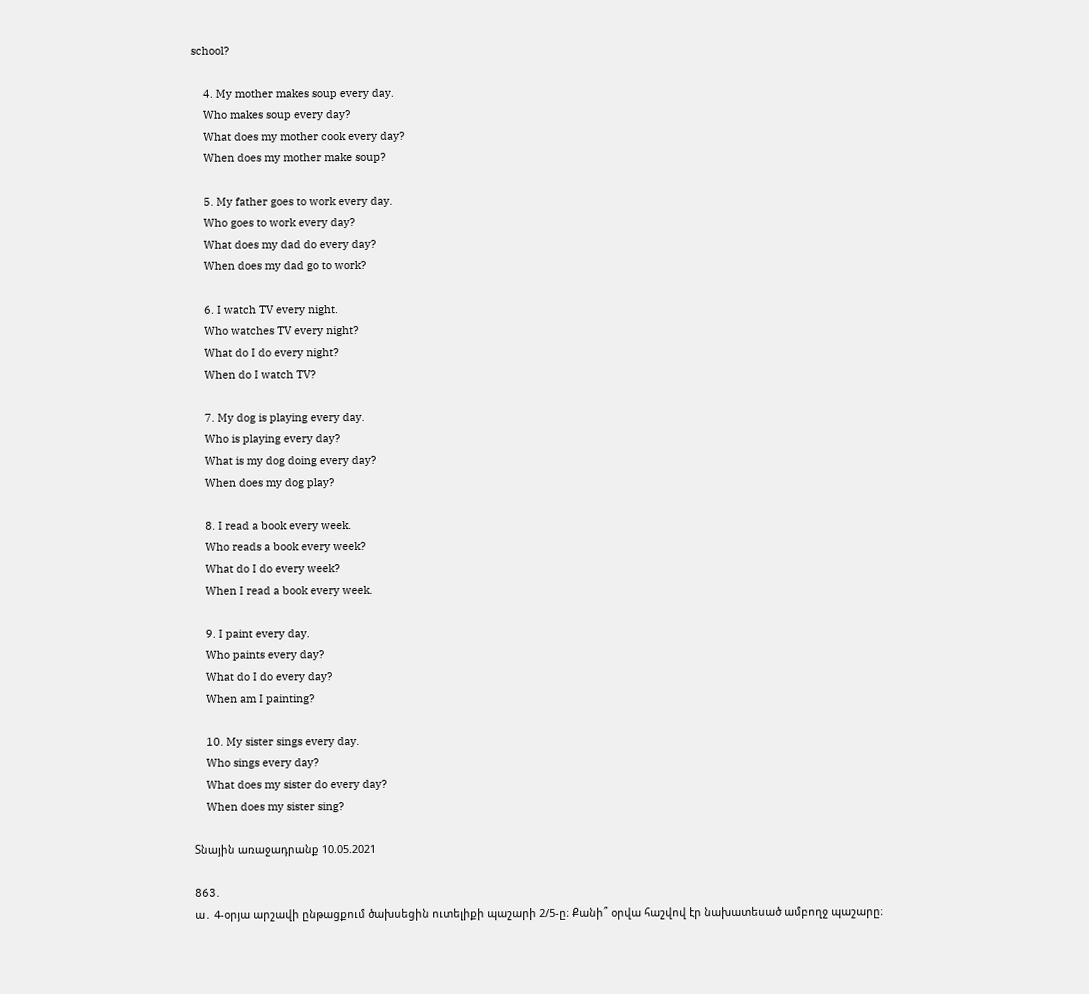school?

    4. My mother makes soup every day.
    Who makes soup every day?
    What does my mother cook every day?
    When does my mother make soup?

    5. My father goes to work every day.
    Who goes to work every day?
    What does my dad do every day?
    When does my dad go to work?

    6. I watch TV every night.
    Who watches TV every night?
    What do I do every night?
    When do I watch TV?

    7. My dog is playing every day.
    Who is playing every day?
    What is my dog doing every day?
    When does my dog play?

    8. I read a book every week.
    Who reads a book every week?
    What do I do every week?
    When I read a book every week.

    9. I paint every day.
    Who paints every day?
    What do I do every day?
    When am I painting?

    10. My sister sings every day.
    Who sings every day?
    What does my sister do every day?
    When does my sister sing?

Տնային առաջադրանք 10.05.2021

863․
ա․ 4-օրյա արշավի ընթացքում ծախսեցին ուտելիքի պաշարի 2/5-ը։ Քանի՞ օրվա հաշվով էր նախատեսած ամբողջ պաշարը։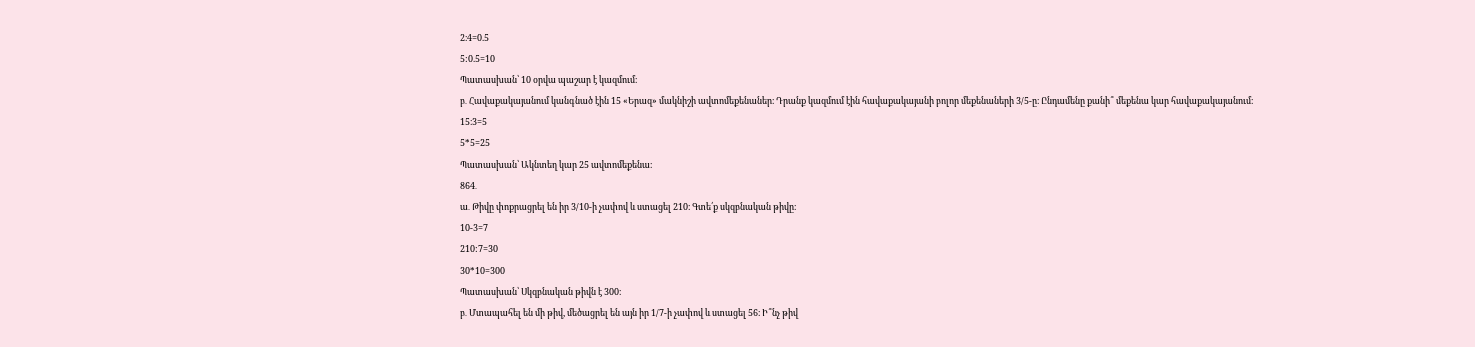2։4=0.5
5:0.5=10
Պատասխան՝ 10 օրվա պաշար է կազմում։
բ․ Հավաքակայանում կանգնած էին 15 «Երազ» մակնիշի ավտոմեքենաներ։ Դրանք կազմում էին հավաքակայանի բոլոր մեքենաների 3/5-ը։ Ընդամենը քանի՞ մեքենա կար հավաքակայանում։
15։3=5
5*5=25
Պատասխան՝ Ակնտեղ կար 25 ավտոմեքենա։
864․
ա․ Թիվը փոքրացրել են իր 3/10-ի չափով և ստացել 210։ Գտե՛ք սկզբնական թիվը։
10-3=7
210:7=30
30*10=300
Պատասխան՝ Սկզբնական թիվն է 300։
բ․ Մտապահել են մի թիվ, մեծացրել են այն իր 1/7-ի չափով և ստացել 56։ Ի՞նչ թիվ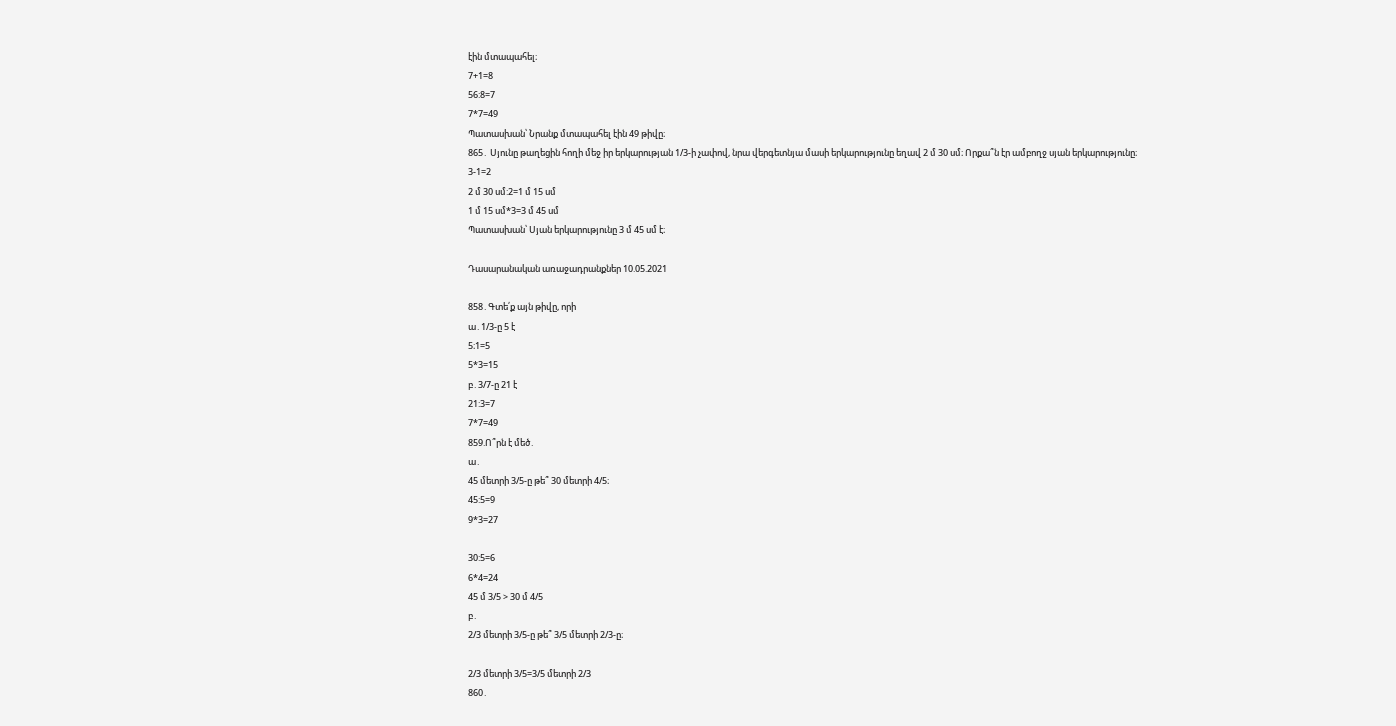էին մտապահել։
7+1=8
56:8=7
7*7=49
Պատասխան՝ Նրանք մտապահել էին 49 թիվը։
865․ Սյունը թաղեցին հողի մեջ իր երկարության 1/3-ի չափով, նրա վերգետնյա մասի երկարությունը եղավ 2 մ 30 սմ։ Որքա՞ն էր ամբողջ սյան երկարությունը։
3-1=2
2 մ 30 սմ:2=1 մ 15 սմ
1 մ 15 սմ*3=3 մ 45 սմ
Պատասխան՝ Սյան երկարությունը 3 մ 45 սմ է։

Դասարանական առաջադրանքներ 10.05.2021

858․Գտե՛ք այն թիվը, որի
ա․1/3-ը 5 է
5։1=5
5*3=15
բ․3/7-ը 21 է
21:3=7
7*7=49
859.Ո՞րն է մեծ․
ա․
45 մետրի 3/5-ը թե՞ 30 մետրի 4/5։
45:5=9
9*3=27

30:5=6
6*4=24
45 մ 3/5 > 30 մ 4/5
բ․
2/3 մետրի 3/5-ը թե՞ 3/5 մետրի 2/3-ը։

2/3 մետրի 3/5=3/5 մետրի 2/3
860․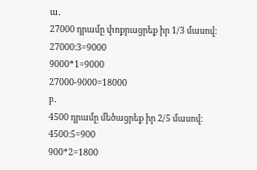ա․
27000 դրամը փոքրացրեք իր 1/3 մասով։
27000։3=9000
9000*1=9000
27000-9000=18000
բ․
4500 դրամը մեծացրեք իր 2/5 մասով։
4500։5=900
900*2=1800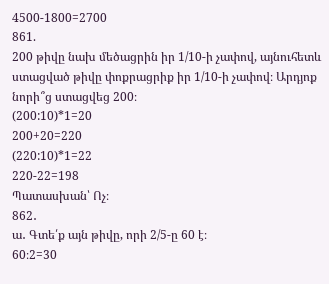4500-1800=2700
861.
200 թիվը նախ մեծացրին իր 1/10-ի չափով, այնուհետև ստացված թիվը փոքրացրիք իր 1/10-ի չափով։ Արդյոք նորի՞ց ստացվեց 200։
(200:10)*1=20
200+20=220
(220:10)*1=22
220-22=198
Պատասխան՝ Ոչ։
862․
ա․ Գտե՛ք այն թիվը, որի 2/5-ը 60 է։
60։2=30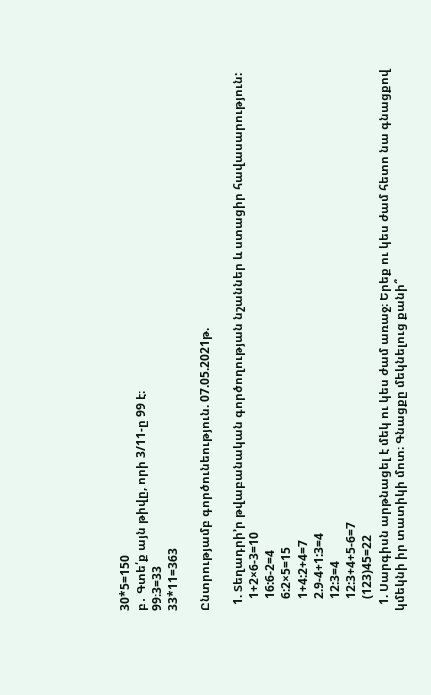30*5=150
բ․ Գտե՛ք այն թիվը, որի 3/11-ը 99 է։
99։3=33
33*11=363

Ընտրությամբ գործունեություն. 07.05.2021թ.

  1. Տեղադրի’ր թվաբանական գործողության նշաններ և ստացիր հավասարություն:
    1+2×6-3=10
    16:6-2=4
    6:2×5=15
    1+4:2+4=7
    2.9-4+1:3=4
    12:3=4
    12:3+4+5-6=7
    (123)45=22
  1. Սարգիսն արթնացել է մեկ ու կես ժամ առաջ։ Երեք ու կես ժամ հետո նա գնացքով կմեկնի իր տատիկի մոտ։ Գնացքը մեկնելուց քանի՞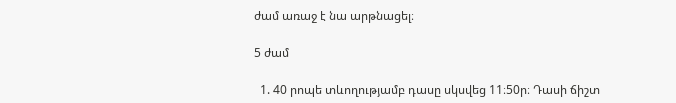ժամ առաջ է նա արթնացել։

5 ժամ

  1. 40 րոպե տևողությամբ դասը սկսվեց 11։50ր։ Դասի ճիշտ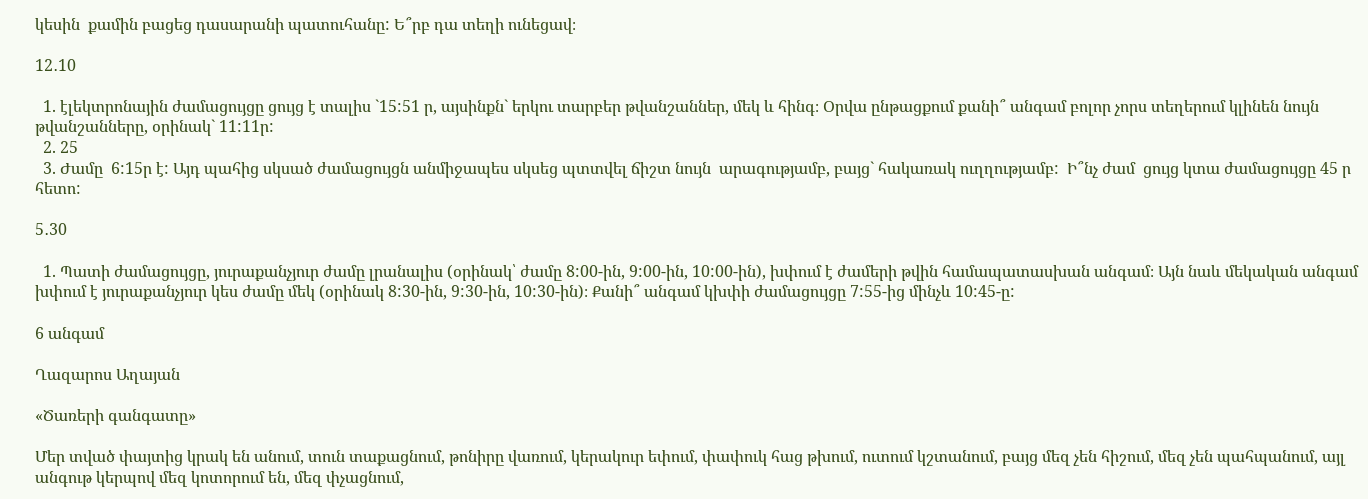կեսին  քամին բացեց դասարանի պատուհանը: Ե՞րբ դա տեղի ունեցավ։

12․10

  1. էլեկտրոնային ժամացույցը ցույց է տալիս `15:51 ր, այսինքն` երկու տարբեր թվանշաններ, մեկ և հինգ։ Օրվա ընթացքում քանի՞ անգամ բոլոր չորս տեղերում կլինեն նույն թվանշանները, օրինակ` 11:11ր:
  2. 25
  3. Ժամը  6:15ր է: Այդ պահից սկսած ժամացույցն անմիջապես սկսեց պտտվել ճիշտ նույն  արագությամբ, բայց` հակառակ ուղղությամբ:  Ի՞նչ ժամ  ցույց կտա ժամացույցը 45 ր հետո:

5․30

  1. Պատի ժամացույցը, յուրաքանչյուր ժամը լրանալիս (օրինակ՝ ժամը 8:00-ին, 9:00-ին, 10:00-ին), խփում է ժամերի թվին համապատասխան անգամ։ Այն նաև մեկական անգամ խփում է յուրաքանչյուր կես ժամը մեկ (օրինակ 8:30-ին, 9:30-ին, 10:30-ին)։ Քանի՞ անգամ կխփի ժամացույցը 7:55-ից մինչև 10:45-ը:

6 անգամ

Ղազարոս Աղայան

«Ծառերի գանգատը»

Մեր տված փայտից կրակ են անում, տուն տաքացնում, թոնիրը վառում, կերակուր եփում, փափուկ հաց թխում, ուտում կշտանում, բայց մեզ չեն հիշում, մեզ չեն պահպանում, այլ անգութ կերպով մեզ կոտորում են, մեզ փչացնում,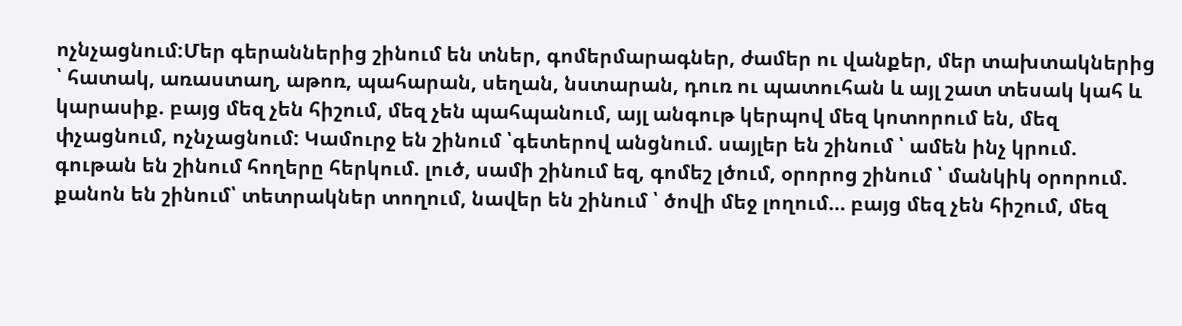ոչնչացնում:Մեր գերաններից շինում են տներ, գոմերմարագներ, ժամեր ու վանքեր, մեր տախտակներից ՝ հատակ, առաստաղ, աթոռ, պահարան, սեղան, նստարան, դուռ ու պատուհան և այլ շատ տեսակ կահ և կարասիք. բայց մեզ չեն հիշում, մեզ չեն պահպանում, այլ անգութ կերպով մեզ կոտորում են, մեզ փչացնում, ոչնչացնում: Կամուրջ են շինում ՝գետերով անցնում. սայլեր են շինում ՝ ամեն ինչ կրում. գութան են շինում հողերը հերկում. լուծ, սամի շինում եզ, գոմեշ լծում, օրորոց շինում ՝ մանկիկ օրորում. քանոն են շինում՝ տետրակներ տողում, նավեր են շինում ՝ ծովի մեջ լողում… բայց մեզ չեն հիշում, մեզ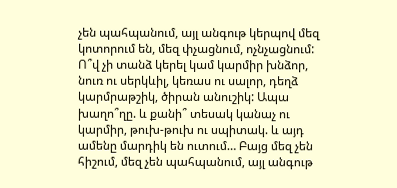չեն պահպանում, այլ անգութ կերպով մեզ կոտորում են, մեզ փչացնում, ոչնչացնում: Ո՞վ չի տանձ կերել կամ կարմիր խնձոր, նուռ ու սերկևիլ, կեռաս ու սալոր, դեղձ կարմրաթշիկ, ծիրան անուշիկ: Ապա խաղո՞ղը. և քանի՞ տեսակ կանաչ ու կարմիր, թուխ-թուխ ու սպիտակ. և այդ ամենը մարդիկ են ուտում… Բայց մեզ չեն հիշում, մեզ չեն պահպանում, այլ անգութ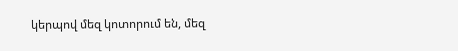կերպով մեզ կոտորում են, մեզ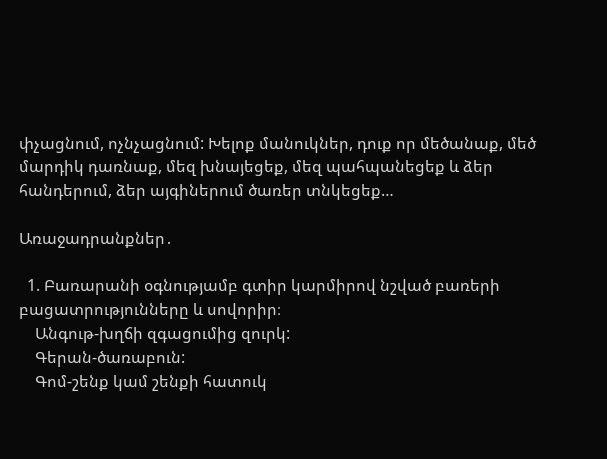փչացնում, ոչնչացնում: Խելոք մանուկներ, դուք որ մեծանաք, մեծ մարդիկ դառնաք, մեզ խնայեցեք, մեզ պահպանեցեք և ձեր հանդերում, ձեր այգիներում ծառեր տնկեցեք…

Առաջադրանքներ․

  1. Բառարանի օգնությամբ գտիր կարմիրով նշված բառերի բացատրությունները և սովորիր։
    Անգութ-խղճի զգացումից զուրկ:
    Գերան-ծառաբուն:
    Գոմ-շենք կամ շենքի հատուկ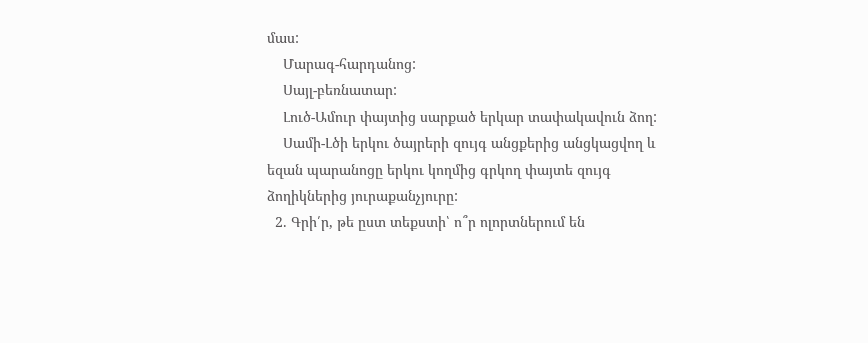մաս:
    Մարագ-հարդանոց:
    Սայլ-բեռնատար:
    Լուծ-Ամուր փայտից սարքած երկար տափակավուն ձող:
    Սամի-Լծի երկու ծայրերի զույգ անցքերից անցկացվող և եզան պարանոցը երկու կողմից գրկող փայտե զույգ ձողիկներից յուրաքանչյուրը:
  2. Գրի՛ր, թե ըստ տեքստի՝ ո՞ր ոլորտներում են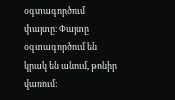օգտագործում փայտը։ Փայտը օգտագործում են կրակ են անում, թոնիր վառում: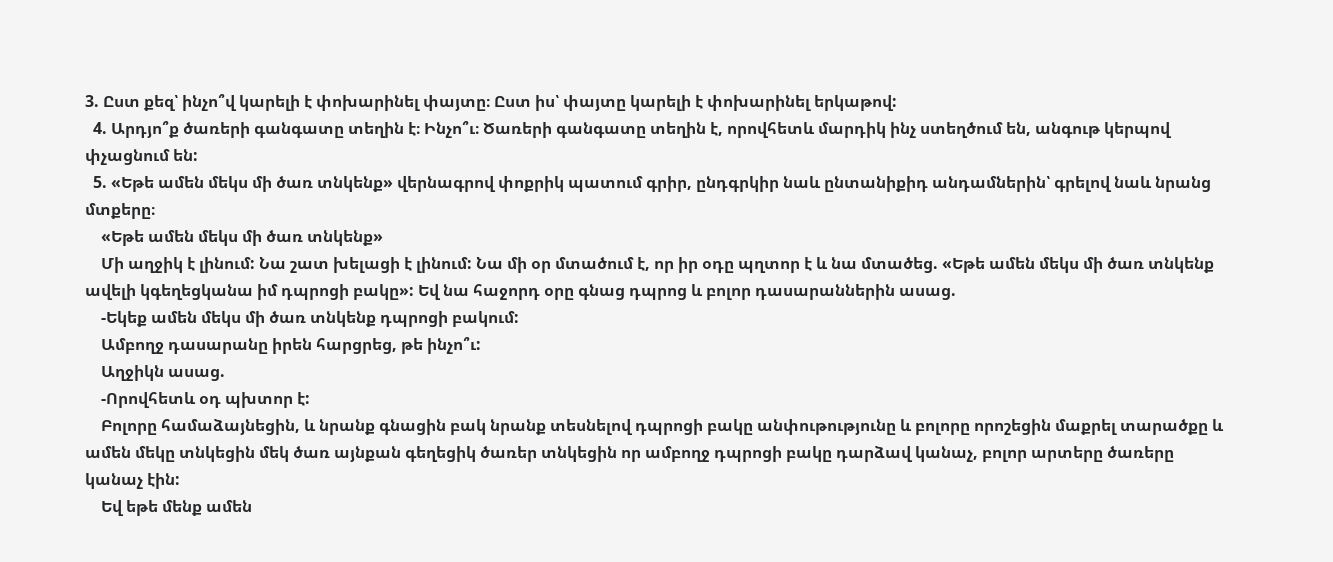3. Ըստ քեզ՝ ինչո՞վ կարելի է փոխարինել փայտը։ Ըստ իս՝ փայտը կարելի է փոխարինել երկաթով:
  4. Արդյո՞ք ծառերի գանգատը տեղին է։ Ինչո՞ւ։ Ծառերի գանգատը տեղին է, որովհետև մարդիկ ինչ ստեղծում են, անգութ կերպով փչացնում են:
  5. «Եթե ամեն մեկս մի ծառ տնկենք» վերնագրով փոքրիկ պատում գրիր, ընդգրկիր նաև ընտանիքիդ անդամներին՝ գրելով նաև նրանց մտքերը։
    «Եթե ամեն մեկս մի ծառ տնկենք»
    Մի աղջիկ է լինում: Նա շատ խելացի է լինում: Նա մի օր մտածում է, որ իր օդը պղտոր է և նա մտածեց. «Եթե ամեն մեկս մի ծառ տնկենք ավելի կգեղեցկանա իմ դպրոցի բակը»: Եվ նա հաջորդ օրը գնաց դպրոց և բոլոր դասարաններին ասաց.
    -Եկեք ամեն մեկս մի ծառ տնկենք դպրոցի բակում:
    Ամբողջ դասարանը իրեն հարցրեց, թե ինչո՞ւ:
    Աղջիկն ասաց.
    -Որովհետև օդ պխտոր է:
    Բոլորը համաձայնեցին, և նրանք գնացին բակ նրանք տեսնելով դպրոցի բակը անփութությունը և բոլորը որոշեցին մաքրել տարածքը և ամեն մեկը տնկեցին մեկ ծառ այնքան գեղեցիկ ծառեր տնկեցին որ ամբողջ դպրոցի բակը դարձավ կանաչ, բոլոր արտերը ծառերը կանաչ էին:
    Եվ եթե մենք ամեն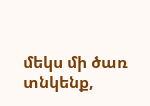մեկս մի ծառ տնկենք,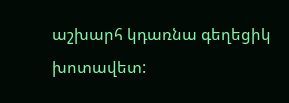աշխարհ կդառնա գեղեցիկ խոտավետ: